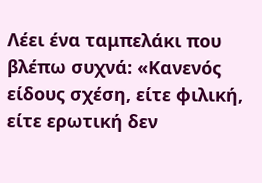Λέει ένα ταμπελάκι που βλέπω συχνά: «Κανενός είδους σχέση, είτε φιλική, είτε ερωτική δεν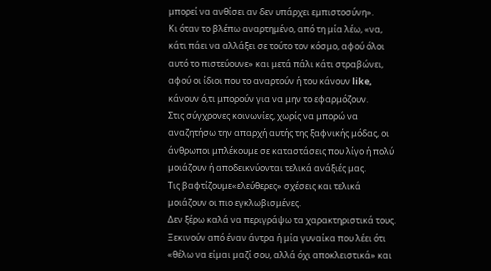μπορεί να ανθίσει αν δεν υπάρχει εμπιστοσύνη».
Κι όταν το βλέπω αναρτημένο, από τη μία λέω, «να, κάτι πάει να αλλάξει σε τούτο τον κόσμο, αφού όλοι αυτό το πιστεύουνε» και μετά πάλι κάτι στραβώνει, αφού οι ίδιοι που το αναρτούν ή του κάνουν like, κάνουν ό,τι μπορούν για να μην το εφαρμόζουν.
Στις σύγχρονες κοινωνίες, χωρίς να μπορώ να αναζητήσω την απαρχή αυτής της ξαφνικής μόδας, οι άνθρωποι μπλέκουμε σε καταστάσεις που λίγο ή πολύ μοιάζουν ή αποδεικνύονται τελικά ανάξιές μας.
Τις βαφτίζουμε«ελεύθερες» σχέσεις και τελικά μοιάζουν οι πιο εγκλωβισμένες.
Δεν ξέρω καλά να περιγράψω τα χαρακτηριστικά τους. Ξεκινούν από έναν άντρα ή μία γυναίκα που λέει ότι «θέλω να είμαι μαζί σου, αλλά όχι αποκλειστικά» και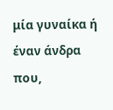μία γυναίκα ή έναν άνδρα που,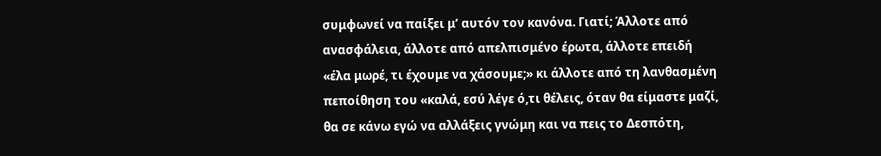συμφωνεί να παίξει μ’ αυτόν τον κανόνα. Γιατί; Άλλοτε από ανασφάλεια, άλλοτε από απελπισμένο έρωτα, άλλοτε επειδή «έλα μωρέ, τι έχουμε να χάσουμε;» κι άλλοτε από τη λανθασμένη πεποίθηση του «καλά, εσύ λέγε ό,τι θέλεις, όταν θα είμαστε μαζί, θα σε κάνω εγώ να αλλάξεις γνώμη και να πεις το Δεσπότη,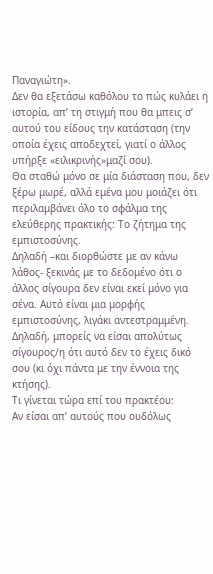Παναγιώτη».
Δεν θα εξετάσω καθόλου το πώς κυλάει η ιστορία, απ’ τη στιγμή που θα μπεις σ’ αυτού του είδους την κατάσταση (την οποία έχεις αποδεχτεί, γιατί ο άλλος υπήρξε «ειλικρινής»μαζί σου).
Θα σταθώ μόνο σε μία διάσταση που, δεν ξέρω μωρέ, αλλά εμένα μου μοιάζει ότι περιλαμβάνει όλο το σφάλμα της ελεύθερης πρακτικής: Το ζήτημα της εμπιστοσύνης.
Δηλαδή –και διορθώστε με αν κάνω λάθος- ξεκινάς με το δεδομένο ότι ο άλλος σίγουρα δεν είναι εκεί μόνο για σένα. Αυτό είναι μια μορφής εμπιστοσύνης, λιγάκι αντεστραμμένη. Δηλαδή, μπορείς να είσαι απολύτως σίγουρος/η ότι αυτό δεν το έχεις δικό σου (κι όχι πάντα με την έννοια της κτήσης).
Τι γίνεται τώρα επί του πρακτέου:
Αν είσαι απ’ αυτούς που ουδόλως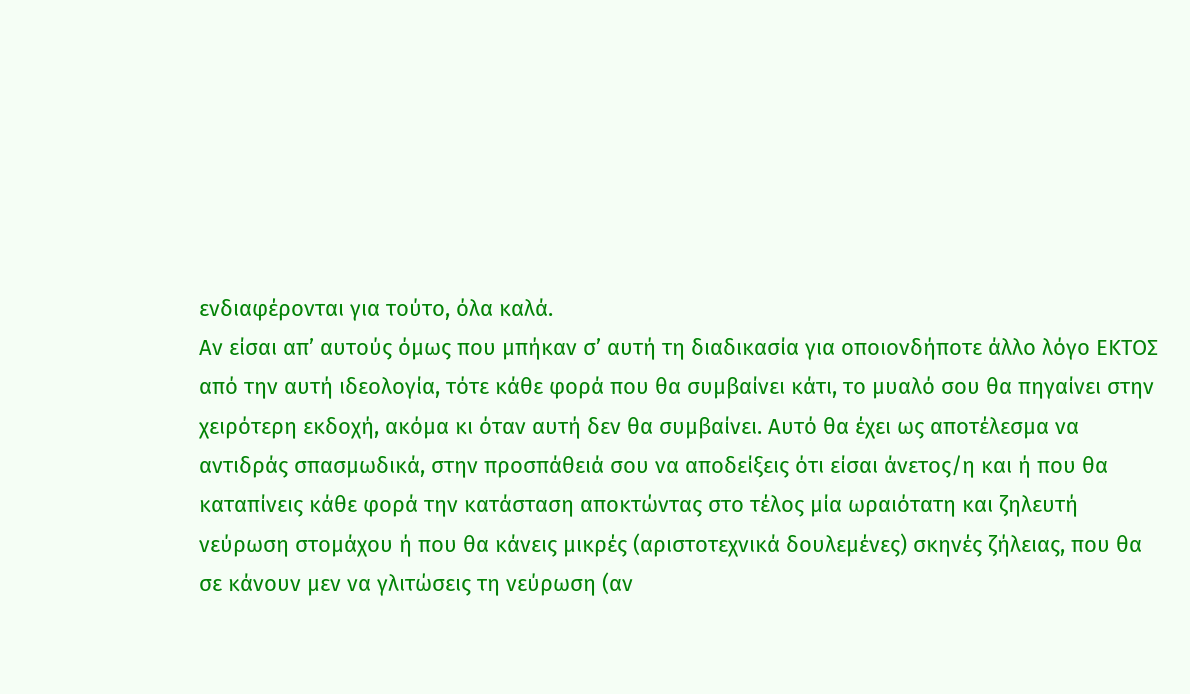ενδιαφέρονται για τούτο, όλα καλά.
Αν είσαι απ’ αυτούς όμως που μπήκαν σ’ αυτή τη διαδικασία για οποιονδήποτε άλλο λόγο ΕΚΤΟΣ από την αυτή ιδεολογία, τότε κάθε φορά που θα συμβαίνει κάτι, το μυαλό σου θα πηγαίνει στην χειρότερη εκδοχή, ακόμα κι όταν αυτή δεν θα συμβαίνει. Αυτό θα έχει ως αποτέλεσμα να αντιδράς σπασμωδικά, στην προσπάθειά σου να αποδείξεις ότι είσαι άνετος/η και ή που θα καταπίνεις κάθε φορά την κατάσταση αποκτώντας στο τέλος μία ωραιότατη και ζηλευτή νεύρωση στομάχου ή που θα κάνεις μικρές (αριστοτεχνικά δουλεμένες) σκηνές ζήλειας, που θα σε κάνουν μεν να γλιτώσεις τη νεύρωση (αν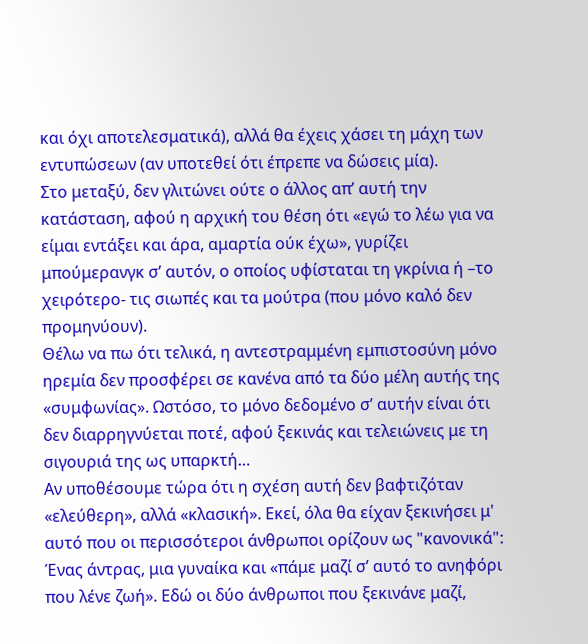και όχι αποτελεσματικά), αλλά θα έχεις χάσει τη μάχη των εντυπώσεων (αν υποτεθεί ότι έπρεπε να δώσεις μία).
Στο μεταξύ, δεν γλιτώνει ούτε ο άλλος απ’ αυτή την κατάσταση, αφού η αρχική του θέση ότι «εγώ το λέω για να είμαι εντάξει και άρα, αμαρτία ούκ έχω», γυρίζει μπούμερανγκ σ’ αυτόν, ο οποίος υφίσταται τη γκρίνια ή –το χειρότερο- τις σιωπές και τα μούτρα (που μόνο καλό δεν προμηνύουν).
Θέλω να πω ότι τελικά, η αντεστραμμένη εμπιστοσύνη μόνο ηρεμία δεν προσφέρει σε κανένα από τα δύο μέλη αυτής της «συμφωνίας». Ωστόσο, το μόνο δεδομένο σ’ αυτήν είναι ότι δεν διαρρηγνύεται ποτέ, αφού ξεκινάς και τελειώνεις με τη σιγουριά της ως υπαρκτή…
Αν υποθέσουμε τώρα ότι η σχέση αυτή δεν βαφτιζόταν «ελεύθερη», αλλά «κλασική». Εκεί, όλα θα είχαν ξεκινήσει μ' αυτό που οι περισσότεροι άνθρωποι ορίζουν ως "κανονικά": Ένας άντρας, μια γυναίκα και «πάμε μαζί σ’ αυτό το ανηφόρι που λένε ζωή». Εδώ οι δύο άνθρωποι που ξεκινάνε μαζί,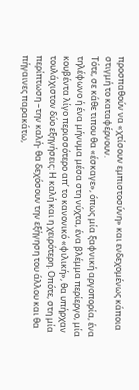προσπαθούν να «χτίσουν εμπιστοσύνη» και ενδεχομένως κάποια στιγμή το καταφέρνουν.
Τότε, σε κάθε τιπου θα «έσκαγε», όπως μία ξαφνική αργοπορία, ένα τηλέφωνο ή ένα μήνυμα μέσα στη νύχτα, ένα βλέμμα περίεργο, μία κουβέντα λίγο περισσότερο απ’ το κανονικό «φιλική», θα υπήρχαν τουλάχιστον δύο εξηγήσεις: Η καλή και η χειρότερη. Οπότε, στη μία περίπτωση –την καλή- θα δεχόσουν την εξήγηση του άλλου και θα πήγαινες παρακάτω,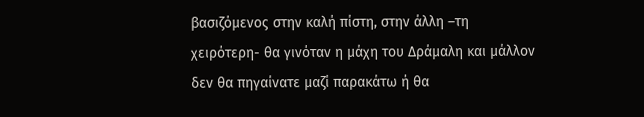βασιζόμενος στην καλή πίστη, στην άλλη –τη χειρότερη- θα γινόταν η μάχη του Δράμαλη και μάλλον δεν θα πηγαίνατε μαζί παρακάτω ή θα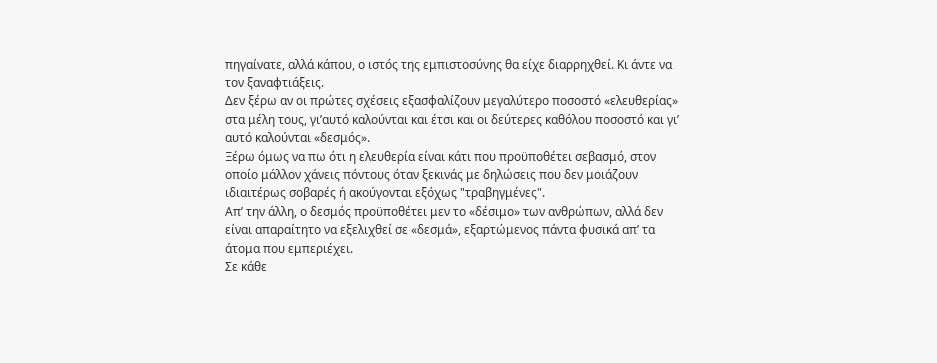πηγαίνατε, αλλά κάπου, ο ιστός της εμπιστοσύνης θα είχε διαρρηχθεί. Κι άντε να τον ξαναφτιάξεις.
Δεν ξέρω αν οι πρώτες σχέσεις εξασφαλίζουν μεγαλύτερο ποσοστό «ελευθερίας» στα μέλη τους, γι’αυτό καλούνται και έτσι και οι δεύτερες καθόλου ποσοστό και γι’ αυτό καλούνται «δεσμός».
Ξέρω όμως να πω ότι η ελευθερία είναι κάτι που προϋποθέτει σεβασμό, στον οποίο μάλλον χάνεις πόντους όταν ξεκινάς με δηλώσεις που δεν μοιάζουν ιδιαιτέρως σοβαρές ή ακούγονται εξόχως "τραβηγμένες".
Απ’ την άλλη, ο δεσμός προϋποθέτει μεν το «δέσιμο» των ανθρώπων, αλλά δεν είναι απαραίτητο να εξελιχθεί σε «δεσμά», εξαρτώμενος πάντα φυσικά απ’ τα άτομα που εμπεριέχει.
Σε κάθε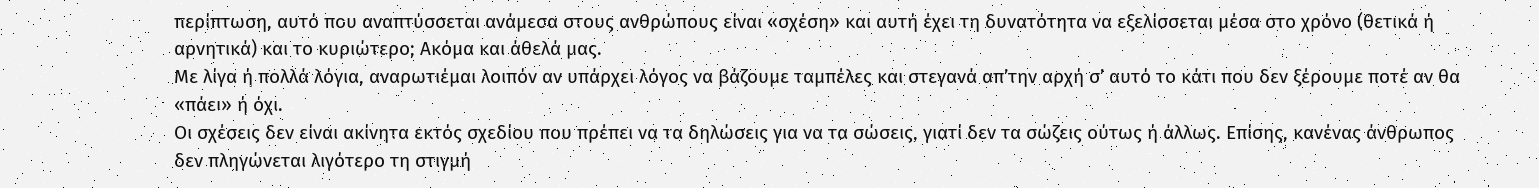περίπτωση, αυτό που αναπτύσσεται ανάμεσα στους ανθρώπους είναι «σχέση» και αυτή έχει τη δυνατότητα να εξελίσσεται μέσα στο χρόνο (θετικά ή αρνητικά) και το κυριώτερο; Ακόμα και άθελά μας.
Με λίγα ή πολλά λόγια, αναρωτιέμαι λοιπόν αν υπάρχει λόγος να βάζουμε ταμπέλες και στεγανά απ’την αρχή σ’ αυτό το κάτι που δεν ξέρουμε ποτέ αν θα «πάει» ή όχι.
Οι σχέσεις δεν είναι ακίνητα εκτός σχεδίου που πρέπει να τα δηλώσεις για να τα σώσεις, γιατί δεν τα σώζεις ούτως ή άλλως. Επίσης, κανένας άνθρωπος δεν πληγώνεται λιγότερο τη στιγμή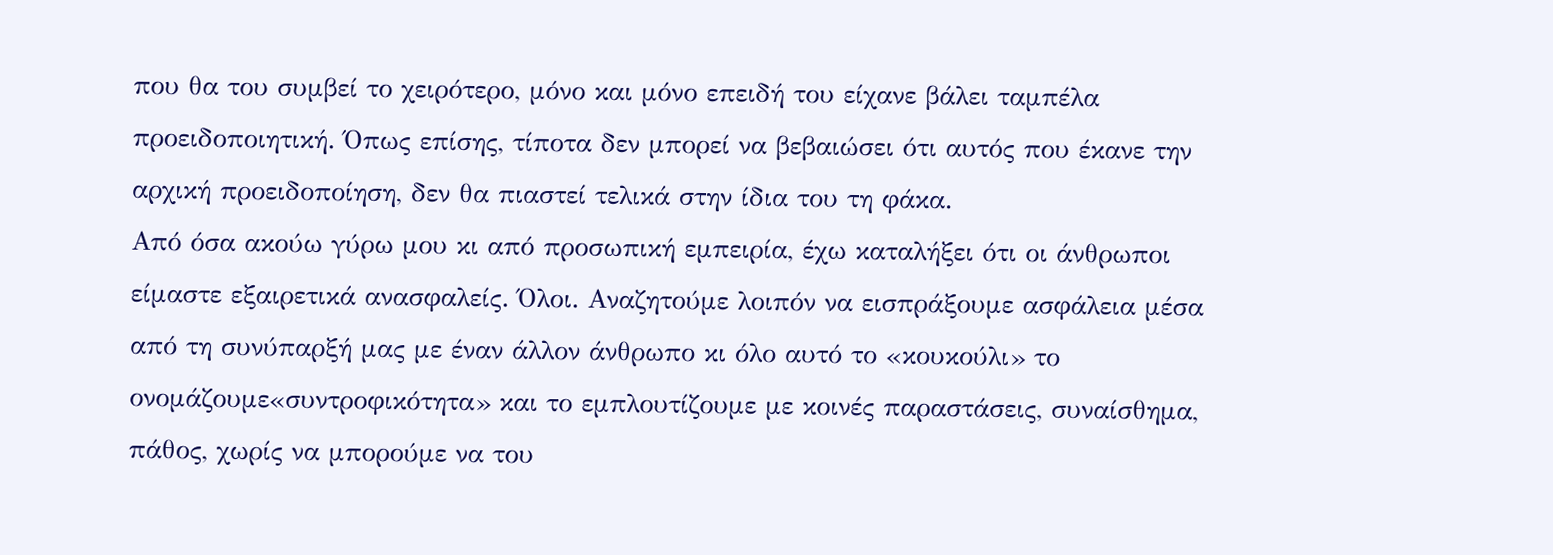που θα του συμβεί το χειρότερο, μόνο και μόνο επειδή του είχανε βάλει ταμπέλα προειδοποιητική. Όπως επίσης, τίποτα δεν μπορεί να βεβαιώσει ότι αυτός που έκανε την αρχική προειδοποίηση, δεν θα πιαστεί τελικά στην ίδια του τη φάκα.
Από όσα ακούω γύρω μου κι από προσωπική εμπειρία, έχω καταλήξει ότι οι άνθρωποι είμαστε εξαιρετικά ανασφαλείς. Όλοι. Αναζητούμε λοιπόν να εισπράξουμε ασφάλεια μέσα από τη συνύπαρξή μας με έναν άλλον άνθρωπο κι όλο αυτό το «κουκούλι» το ονομάζουμε«συντροφικότητα» και το εμπλουτίζουμε με κοινές παραστάσεις, συναίσθημα, πάθος, χωρίς να μπορούμε να του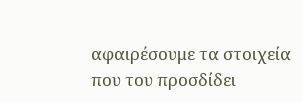αφαιρέσουμε τα στοιχεία που του προσδίδει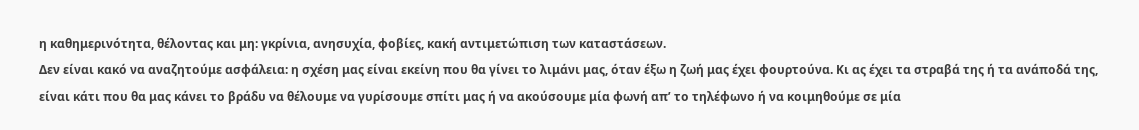η καθημερινότητα, θέλοντας και μη: γκρίνια, ανησυχία, φοβίες, κακή αντιμετώπιση των καταστάσεων.
Δεν είναι κακό να αναζητούμε ασφάλεια: η σχέση μας είναι εκείνη που θα γίνει το λιμάνι μας, όταν έξω η ζωή μας έχει φουρτούνα. Κι ας έχει τα στραβά της ή τα ανάποδά της, είναι κάτι που θα μας κάνει το βράδυ να θέλουμε να γυρίσουμε σπίτι μας ή να ακούσουμε μία φωνή απ’ το τηλέφωνο ή να κοιμηθούμε σε μία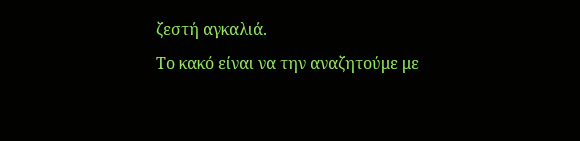ζεστή αγκαλιά.
Το κακό είναι να την αναζητούμε με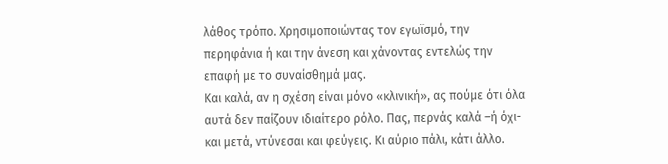λάθος τρόπο. Χρησιμοποιώντας τον εγωϊσμό, την περηφάνια ή και την άνεση και χάνοντας εντελώς την επαφή με το συναίσθημά μας.
Και καλά, αν η σχέση είναι μόνο «κλινική», ας πούμε ότι όλα αυτά δεν παίζουν ιδιαίτερο ρόλο. Πας, περνάς καλά –ή όχι- και μετά, ντύνεσαι και φεύγεις. Κι αύριο πάλι, κάτι άλλο.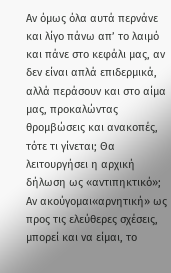Αν όμως όλα αυτά περνάνε και λίγο πάνω απ’ το λαιμό και πάνε στο κεφάλι μας, αν δεν είναι απλά επιδερμικά, αλλά περάσουν και στο αίμα μας, προκαλώντας θρομβώσεις και ανακοπές, τότε τι γίνεται; Θα λειτουργήσει η αρχική δήλωση ως «αντιπηκτικό»;
Αν ακούγομαι«αρνητική» ως προς τις ελεύθερες σχέσεις, μπορεί και να είμαι, το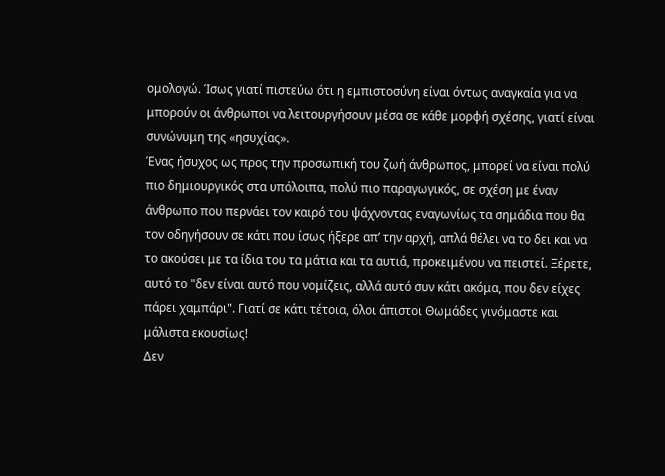ομολογώ. Ίσως γιατί πιστεύω ότι η εμπιστοσύνη είναι όντως αναγκαία για να μπορούν οι άνθρωποι να λειτουργήσουν μέσα σε κάθε μορφή σχέσης, γιατί είναι συνώνυμη της «ησυχίας».
Ένας ήσυχος ως προς την προσωπική του ζωή άνθρωπος, μπορεί να είναι πολύ πιο δημιουργικός στα υπόλοιπα, πολύ πιο παραγωγικός, σε σχέση με έναν άνθρωπο που περνάει τον καιρό του ψάχνοντας εναγωνίως τα σημάδια που θα τον οδηγήσουν σε κάτι που ίσως ήξερε απ’ την αρχή, απλά θέλει να το δει και να το ακούσει με τα ίδια του τα μάτια και τα αυτιά, προκειμένου να πειστεί. Ξέρετε, αυτό το "δεν είναι αυτό που νομίζεις, αλλά αυτό συν κάτι ακόμα, που δεν είχες πάρει χαμπάρι". Γιατί σε κάτι τέτοια, όλοι άπιστοι Θωμάδες γινόμαστε και μάλιστα εκουσίως!
Δεν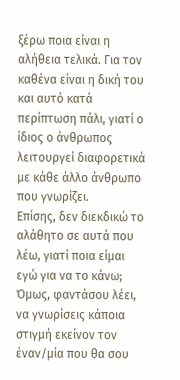ξέρω ποια είναι η αλήθεια τελικά. Για τον καθένα είναι η δική του και αυτό κατά περίπτωση πάλι, γιατί ο ίδιος ο άνθρωπος λειτουργεί διαφορετικά με κάθε άλλο άνθρωπο που γνωρίζει.
Επίσης, δεν διεκδικώ το αλάθητο σε αυτά που λέω, γιατί ποια είμαι εγώ για να το κάνω;
Όμως, φαντάσου λέει, να γνωρίσεις κάποια στιγμή εκείνον τον έναν/μία που θα σου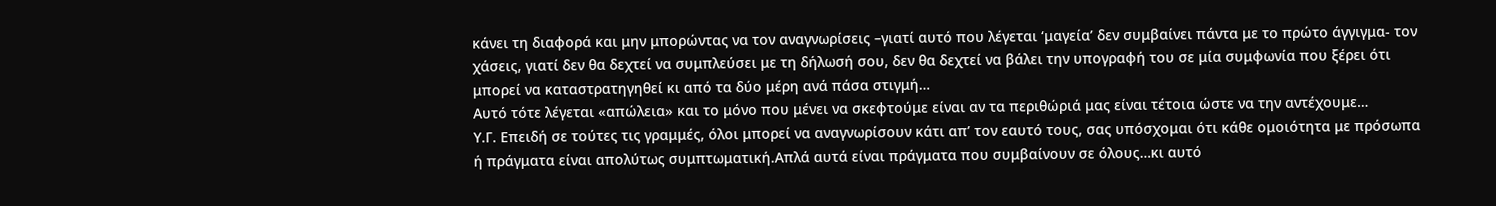κάνει τη διαφορά και μην μπορώντας να τον αναγνωρίσεις –γιατί αυτό που λέγεται ‘μαγεία’ δεν συμβαίνει πάντα με το πρώτο άγγιγμα- τον χάσεις, γιατί δεν θα δεχτεί να συμπλεύσει με τη δήλωσή σου, δεν θα δεχτεί να βάλει την υπογραφή του σε μία συμφωνία που ξέρει ότι μπορεί να καταστρατηγηθεί κι από τα δύο μέρη ανά πάσα στιγμή…
Αυτό τότε λέγεται «απώλεια» και το μόνο που μένει να σκεφτούμε είναι αν τα περιθώριά μας είναι τέτοια ώστε να την αντέχουμε…
Υ.Γ. Επειδή σε τούτες τις γραμμές, όλοι μπορεί να αναγνωρίσουν κάτι απ’ τον εαυτό τους, σας υπόσχομαι ότι κάθε ομοιότητα με πρόσωπα ή πράγματα είναι απολύτως συμπτωματική.Απλά αυτά είναι πράγματα που συμβαίνουν σε όλους…κι αυτό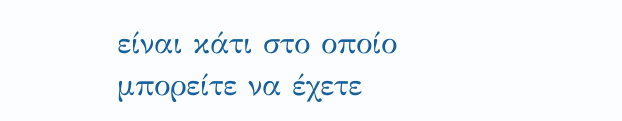είναι κάτι στο οποίο μπορείτε να έχετε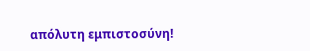απόλυτη εμπιστοσύνη!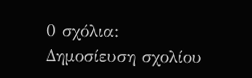0 σχόλια:
Δημοσίευση σχολίου